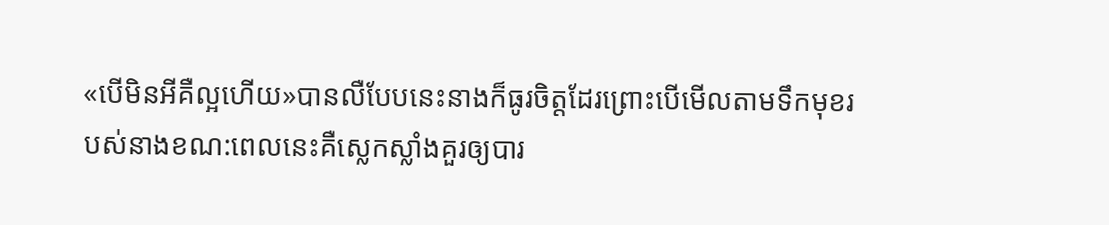«បើមិនអីគឺល្អហើយ»បានលឺបែបនេះនាងក៏ធូរចិត្តដែរព្រោះបើមើលតាមទឹកមុខរបស់នាងខណ:ពេលនេះគឺស្លេកស្លាំងគួរឲ្យបារ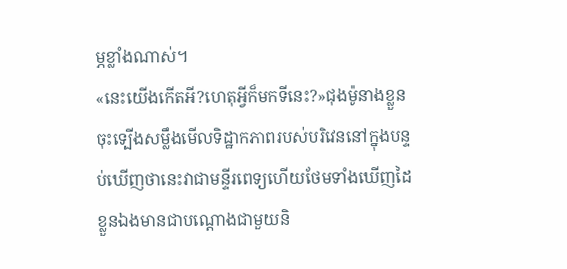ម្ភខ្លាំងណាស់។
«នេះយើងកើតអី?ហេតុអ្វីក៏មកទីនេះ?»ជុងម៉ូនាងខ្លួនចុះទ្បើងសម្លឹងមើលទិដ្ឋាកភាពរបស់បរិវេននៅក្នុងបន្ទប់ឃើញថានេះវាជាមន្ទីរពេទ្យហើយថែមទាំងឃើញដៃខ្លួនឯងមានជាបណ្តោងជាមួយនិ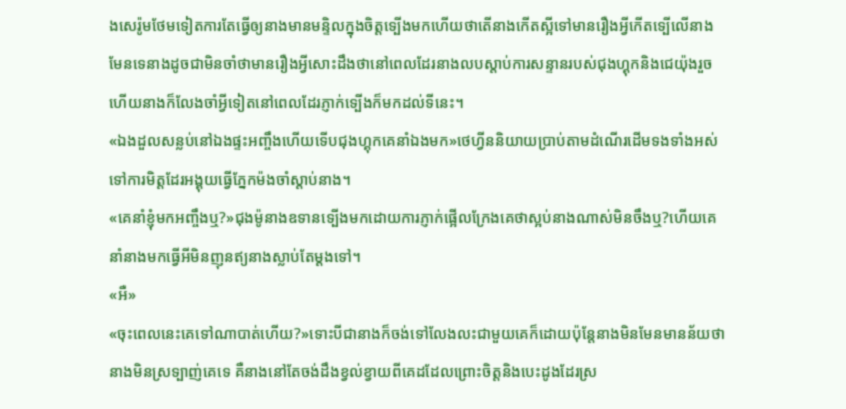ងសេរ៉ូមថែមទៀតការតែធ្វើឲ្យនាងមានមន្ទិលក្នុងចិត្តទ្បើងមកហើយថាតើនាងកើតស្អីទៅមានរឿងអ្វីកើតទ្បើលើនាងមែនទេនាងដូចជាមិនចាំថាមានរឿងអ្វីសោះដឹងថានៅពេលដែរនាងលបស្តាប់ការសន្ទានរបស់ជុងហ្គុកនិងជេយ៉ុងរួចហើយនាងក៏លែងចាំអ្វីទៀតនៅពេលដែរភ្ញាក់ទ្បើងក៏មកដល់ទីនេះ។
«ឯងដួលសន្លប់នៅឯងផ្ទះអញ្ចឹងហើយទើបជុងហ្គុកគេនាំឯងមក»ថេហ្វីននិយាយប្រាប់តាមដំណើរដើមទងទាំងអស់ទៅការមិត្តដែរអង្គុយធ្វើភ្នែកម៉ងចាំស្តាប់នាង។
«គេនាំខ្ញុំមកអញ្ចឹងឬ?»ជុងម៉ូនាងឧទានទ្បើងមកដោយការភ្ញាក់ផ្អើលក្រែងគេថាស្អប់នាងណាស់មិនចឹងឬ?ហើយគេនាំនាងមកធ្វើអីមិនញុនឥ្យនាងស្លាប់តែម្ដងទៅ។
«អឺ»
«ចុះពេលនេះគេទៅណាបាត់ហើយ?»ទោះបីជានាងក៏ចង់ទៅលែងលះជាមួយគេក៏ដោយប៉ុន្តែនាងមិនមែនមានន័យថានាងមិនស្រទ្បាញ់គេទេ គឺនាងនៅតែចង់ដឹងខ្វល់ខ្វាយពីគេដដែលព្រោះចិត្តនិងបេះដូងដែរស្រ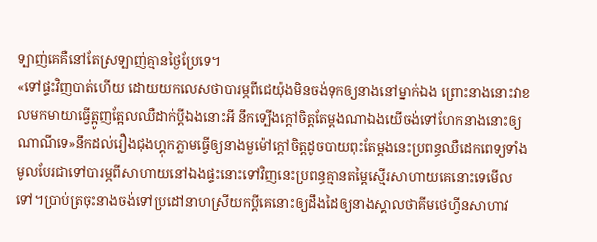ទ្បាញ់គេគឺនៅតែស្រទ្បាញ់គ្មានថ្ងៃប្រែទេ។
«ទៅផ្ទះវិញបាត់ហើយ ដោយយកលេសថាបារម្ភពីជេយ៉ុងមិនចង់ទុកឲ្យនាងនៅម្នាក់ឯង ព្រោះនាងនោះវាខលមកមាយាធ្វើត្អូញត្អែលឈឺដាក់ប្តីឯងនោះអី នឹកទ្បើងក្តៅចិត្តតែម្ដងណាឯងយើចង់ទៅហែកនាងនោះឲ្យណាណីទេ»នឹកដល់រឿងជុងហ្គុកភ្លាមធ្វើឲ្យនាងមួម៉ៅក្តៅចិត្តដូចបាយពុះតែម្ដងនេះប្រពន្ធឈឺដេកពេទ្យទាំងមូលបែរជាទៅបារម្ភពីសាហាយនៅឯងផ្ទះនោះទៅវិញនេះប្រពន្ធគ្មានតម្តៃស្មើរសាហាយគេនោះទេមើលទៅ។ប្រាប់ត្រចុះនាងចង់ទៅប្រដៅនាហស្រីយកប្តីគេនោះឲ្យដឹងដៃឲ្យនាងស្គាលថាគីមថេហ្វីនសាហាវ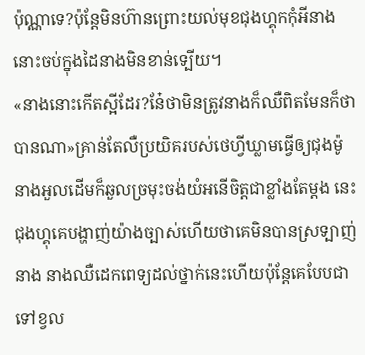ប៉ុណ្ណាទេ?ប៉ុន្តែមិនហ៊ានព្រោះយល់មុខជុងហ្គុកកុំអីនាងនោះចប់ក្នុងដៃនាងមិនខាន់ទ្បើយ។
«នាងនោះកើតស្អីដែរ?នែ៎ថាមិនត្រូវនាងក៏ឈឺពិតមែនក៏ថាបានណា»គ្រាន់តែលឺប្រយិគរបស់ថេហ្វីឃ្លាមធ្វើឲ្យជុងម៉ូនាងអួលដើមក៏ឆួលច្រមុះចង់យំអនើចិត្តជាខ្លាំងតែម្ដង នេះជុងហ្គុគេបង្ហាញ់យ៉ាងច្បាស់ហើយថាគេមិនបានស្រទ្បាញ់នាង នាងឈឺដេកពេទ្យដល់ថ្នាក់នេះហើយប៉ុន្តែគេបែបជាទៅខ្វល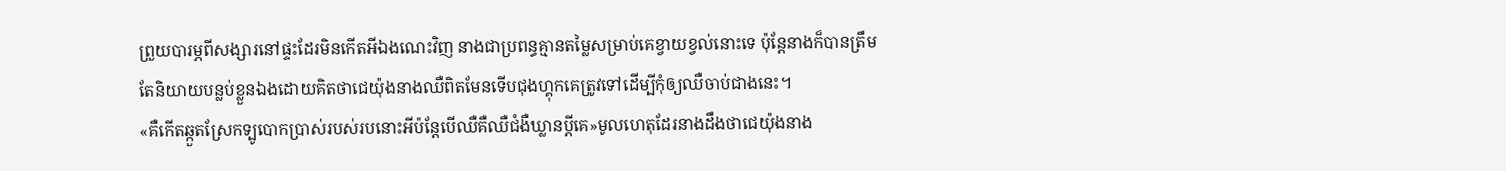ព្រួយបារម្ភពីសង្សារនៅផ្ទះដែរមិនកើតអីឯងណេះវិញ នាងជាប្រពន្ធគ្មានតម្លៃសម្រាប់គេខ្វាយខ្វល់នោះទេ ប៉ុន្តែនាងក៏បានត្រឹមតែនិយាយបន្លប់ខ្លួនឯងដោយគិតថាជេយ៉ុងនាងឈឺពិតមែនទើបជុងហ្គុកគេត្រូវទៅដើម្បីកុំឲ្យឈឺចាប់ជាងនេះ។
«គឺកើតឆ្កួតស្រែកទ្បូបោកប្រាស់របស់របនោះអីប៉ន្តែបើឈឺគឺឈឺជំងឺឃ្លានប្តីគេ»មូលហេតុដែរនាងដឹងថាជេយ៉ុងនាង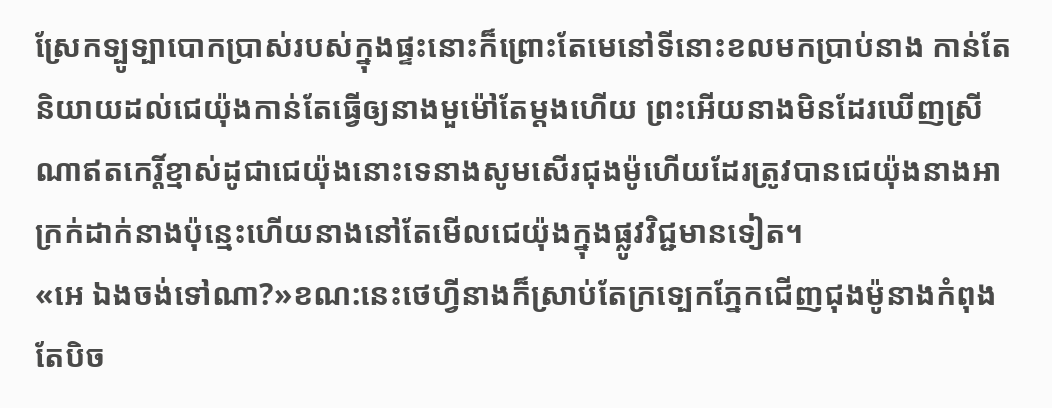ស្រែកទ្បូទ្បាបោកប្រាស់របស់ក្នុងផ្ទះនោះក៏ព្រោះតែមេនៅទីនោះខលមកប្រាប់នាង កាន់តែនិយាយដល់ជេយ៉ុងកាន់តែធ្វើឲ្យនាងមួម៉ៅតែម្ដងហើយ ព្រះអើយនាងមិនដែរឃើញស្រីណាឥតកេរ្តិ៍ខ្មាស់ដូជាជេយ៉ុងនោះទេនាងសូមសើរជុងម៉ូហើយដែរត្រូវបានជេយ៉ុងនាងអាក្រក់ដាក់នាងប៉ុន្មេះហើយនាងនៅតែមើលជេយ៉ុងក្នុងផ្លូវវិជ្ជមានទៀត។
«អេ ឯងចង់ទៅណា?»ខណ:នេះថេហ្វីនាងក៏ស្រាប់តែក្រទ្បេកភ្នែកជើញជុងម៉ូនាងកំពុងតែបិច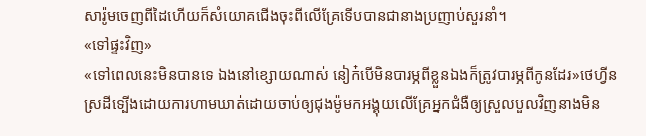សារ៉ូមចេញពីដៃហើយក៏សំយោគជើងចុះពីលើគ្រែទើបបានជានាងប្រញាប់សួរនាំ។
«ទៅផ្ទះវិញ»
«ទៅពេលនេះមិនបានទេ ឯងនៅខ្សោយណាស់ នៀក៎បើមិនបារម្ភពីខ្លួនឯងក៏ត្រូវបារម្ភពីកូនដែរ»ថេហ្វីនស្រដីទ្បើងដោយការហាមឃាត់ដោយចាប់ឲ្យជុងម៉ូមកអង្គុយលើគ្រែអ្នកជំងឺឲ្យស្រួលបួលវិញនាងមិន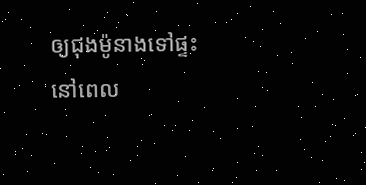ឲ្យជុងម៉ូនាងទៅផ្ទះនៅពេល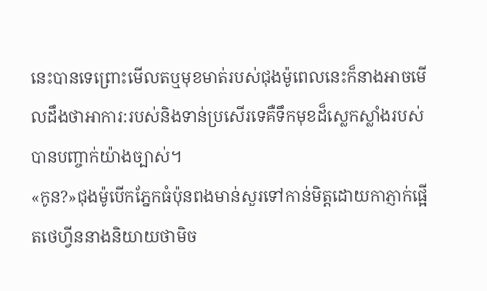នេះបានទេព្រោះមើលតឬមុខមាត់របស់ជុងម៉ូពេលនេះក៏នាងអាចមើលដឹងថាអាការ:របស់និងទាន់ប្រសើរទេគឺទឹកមុខដ៏ស្លេកស្លាំងរបស់បានបញ្ចាក់យ៉ាងច្បាស់។
«កូន?»ជុងម៉ូបើកភ្នែកធំប៉ុនពងមាន់សួរទៅកាន់មិត្តដោយកាភ្ញាក់ផ្អើតថេហ្វីននាងនិយាយថាមិច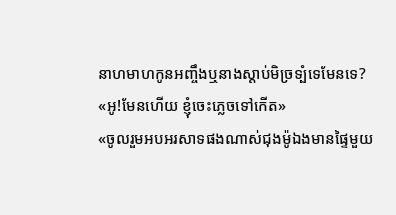នាហមាហកូនអញ្ចឹងឬនាងស្តាប់មិច្រទ្បំទេមែនទេ?
«អូ!មែនហើយ ខ្ញុំចេះភ្លេចទៅកើត»
«ចូលរួមអបអរសាទផងណាស់ជុងម៉ូឯងមានផ្ទៃមួយ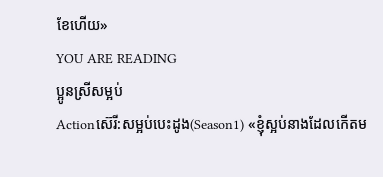ខែហើយ»
YOU ARE READING
ប្អូនស្រីសម្អប់
Actionស៊េរី:សម្អប់បេះដូង(Season1) «ខ្ញុំស្អប់នាងដែលកើតម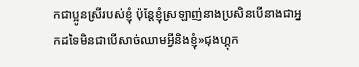កជាប្អូនស្រីរបស់ខ្ញុំ ប៉ុន្តែខ្ញុំស្រឡាញ់នាងប្រសិនបើនាងជាអ្នកដទៃមិនជាបើសាច់ឈាមអ្វីនិងខ្ញុំ»ជុងហ្គុក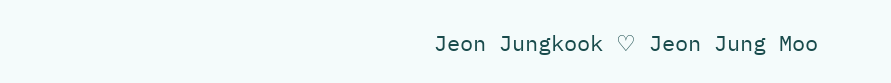Jeon Jungkook ♡ Jeon Jung Moo